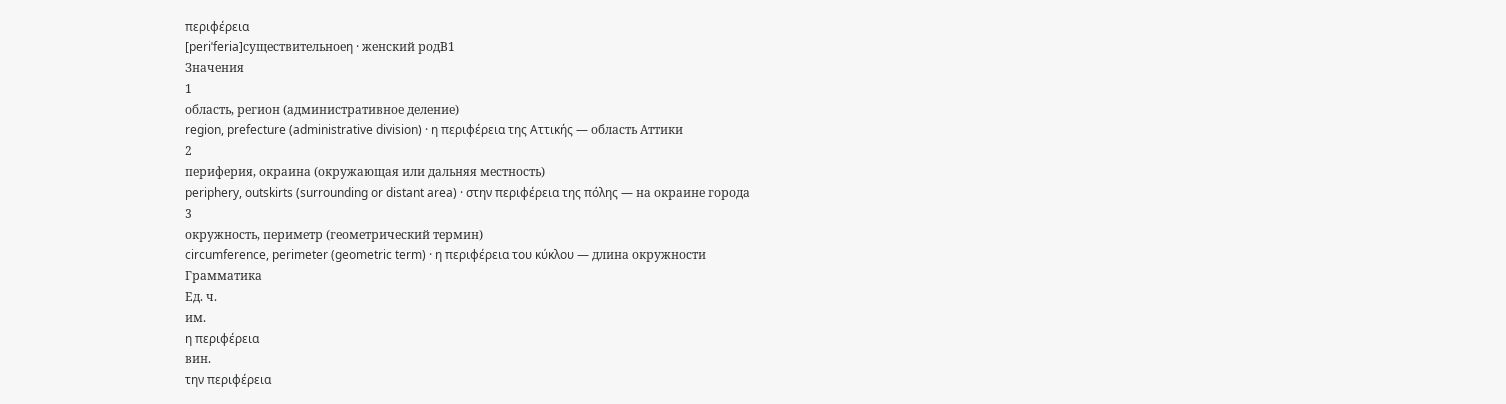περιφέρεια
[periˈferia]существительноеη · женский родB1
Значения
1
область, регион (административное деление)
region, prefecture (administrative division) · η περιφέρεια της Αττικής — область Аттики
2
периферия, окраина (окружающая или дальняя местность)
periphery, outskirts (surrounding or distant area) · στην περιφέρεια της πόλης — на окраине города
3
окружность, периметр (геометрический термин)
circumference, perimeter (geometric term) · η περιφέρεια του κύκλου — длина окружности
Грамматика
Ед. ч.
им.
η περιφέρεια
вин.
την περιφέρεια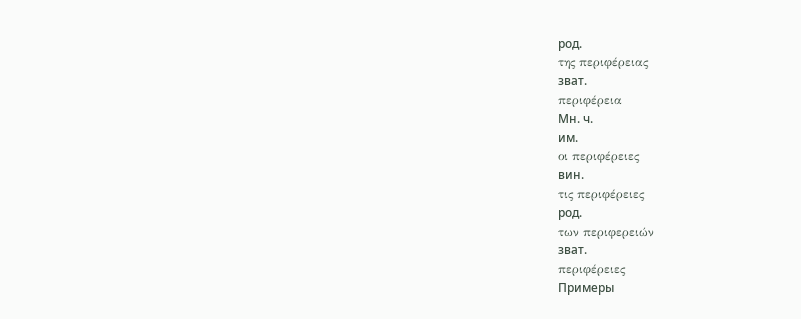род.
της περιφέρειας
зват.
περιφέρεια
Мн. ч.
им.
οι περιφέρειες
вин.
τις περιφέρειες
род.
των περιφερειών
зват.
περιφέρειες
Примеры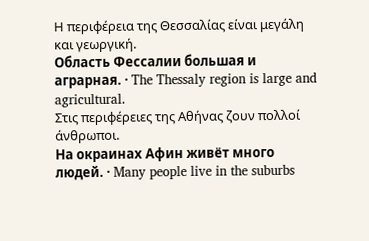Η περιφέρεια της Θεσσαλίας είναι μεγάλη και γεωργική.
Область Фессалии большая и аграрная. · The Thessaly region is large and agricultural.
Στις περιφέρειες της Αθήνας ζουν πολλοί άνθρωποι.
На окраинах Афин живёт много людей. · Many people live in the suburbs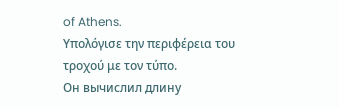of Athens.
Υπολόγισε την περιφέρεια του τροχού με τον τύπο.
Он вычислил длину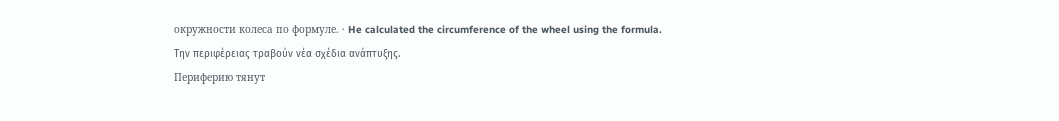окружности колеса по формуле. · He calculated the circumference of the wheel using the formula.
Την περιφέρειας τραβούν νέα σχέδια ανάπτυξης.
Периферию тянут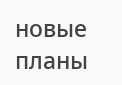новые планы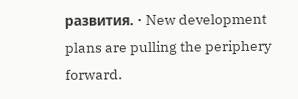развития. · New development plans are pulling the periphery forward.